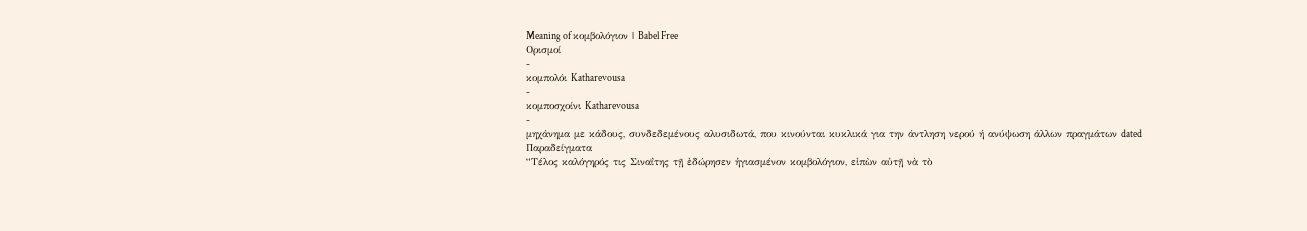Meaning of κομβολόγιον | Babel Free
Ορισμοί
-
κομπολόι Katharevousa
-
κομποσχοίνι Katharevousa
-
μηχάνημα με κάδους, συνδεδεμένους αλυσιδωτά, που κινούνται κυκλικά για την άντληση νερού ή ανύψωση άλλων πραγμάτων dated
Παραδείγματα
“Τέλος καλόγηρός τις Σιναΐτης τῇ ἐδώρησεν ἡγιασμένον κομβολόγιον, εἰπὼν αὐτῇ νὰ τὸ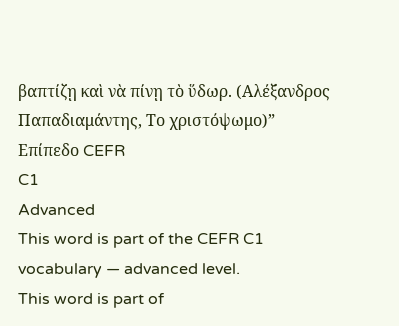βαπτίζῃ καὶ νὰ πίνῃ τὸ ὕδωρ. (Αλέξανδρος Παπαδιαμάντης, Το χριστόψωμο)”
Επίπεδο CEFR
C1
Advanced
This word is part of the CEFR C1 vocabulary — advanced level.
This word is part of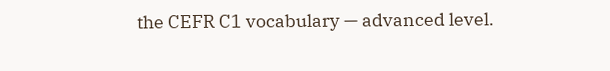the CEFR C1 vocabulary — advanced level.